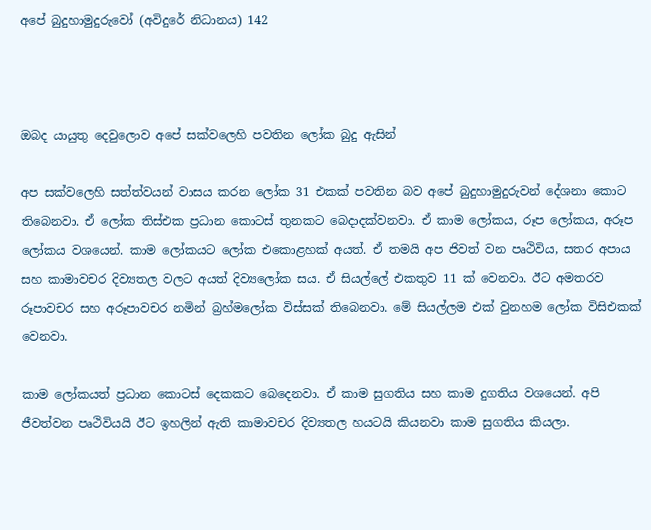අපේ බුදුහාමුදුරුවෝ (අවිදුරේ නිධානය) 142



ඔබද යායුතු දෙවුලොව අපේ සක්වලෙහි පවතින ලෝක බුදු ඇසින්

අප සක්වලෙහි සත්ත්වයන් වාසය කරන ලෝක 31 එකක් පවතින බව අපේ බුදුහාමුදුරුවන් දේශනා කොට තිබෙනවා. ඒ ලෝක තිස්එක ප්‍රධාන කොටස් තුනකට බෙදාදක්වනවා. ඒ කාම ලෝකය, රූප ලෝකය, අරූප ලෝකය වශයෙන්. කාම ලෝකයට ලෝක එකොළහක් අයත්. ඒ තමයි අප ජිවත් වන පෘථිවිය, සතර අපාය සහ කාමාවචර දිව්‍යතල වලට අයත් දිව්‍යලෝක සය. ඒ සියල්ලේ එකතුව 11 ක් වෙනවා. ඊට අමතරව රූපාවචර සහ අරූපාවචර නමින් බ්‍රහ්මලෝක විස්සක් තිබෙනවා. මේ සියල්ලම එක් වුනහම ලෝක විසිඑකක් වෙනවා.

කාම ලෝකයත් ප්‍රධාන කොටස් දෙකකට බෙදෙනවා. ඒ කාම සුගතිය සහ කාම දුගතිය වශයෙන්. අපි ජීවත්වන පෘථිවියයි ඊට ඉහලින් ඇති කාමාවචර දිව්‍යතල හයටයි කියනවා කාම සුගතිය කියලා.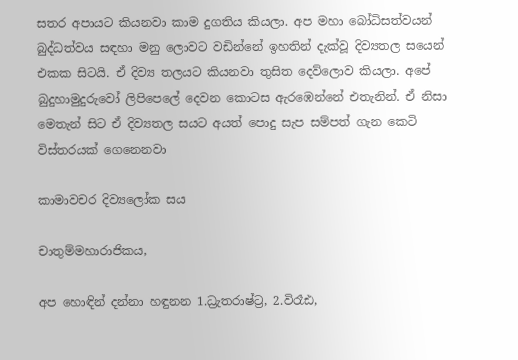සතර අපායට කියනවා කාම දුගතිය කියලා. අප මහා බෝධිසත්වයන් බුද්ධත්වය සඳහා මනු ලොවට වඩින්නේ ඉහතින් දැක්වූ දිව්‍යතල සයෙන් එකක සිටයි. ඒ දිව්‍ය තලයට කියනවා තුසිත දෙව්ලොව කියලා. අපේ බුදුහාමුදුරුවෝ ලිපිපෙලේ දෙවන කොටස ඇරඹෙන්නේ එතැනින්. ඒ නිසා මෙතැන් සිට ඒ දිව්‍යතල සයට අයත් පොදු සැප සම්පත් ගැන කෙටි විස්තරයක් ගෙනෙනවා

කාමාවචර දිව්‍යලෝක සය

චාතුම්මහාරාජිකය,

අප හොඳින් දන්නා හඳුනන 1.ධ්‍රැතරාෂ්ට්‍ර, 2.විරෑඪ,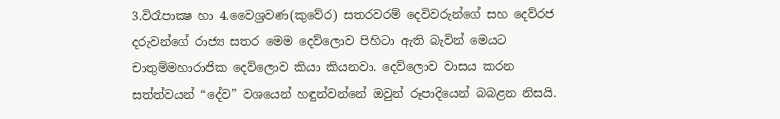3.විරෑපාක්‍ෂ හා 4.වෛශ්‍රවණ(කුවේර) සතරවරම් දෙවිවරුන්ගේ සහ දෙව්රජ දරුවන්ගේ රාජ්‍ය සතර මෙම දෙව්ලොව පිහිටා ඇති බැවින් මෙයට චාතුම්මහාරාජික දෙව්ලොව කියා කියනවා. දෙව්ලොව වාසය කරන සත්ත්වයන් “දේව” වශයෙන් හඳුන්වන්නේ ඔවුන් රූපාදියෙන් බබළන නිසයි.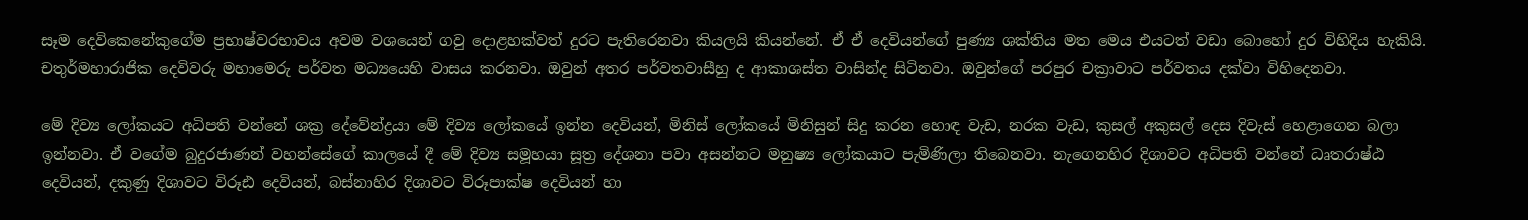සෑම දෙවිකෙනේකුගේම ප්‍රභාෂ්වරභාවය අවම වශයෙන් ගවු දොළහක්වත් දුරට පැතිරෙනවා කියලයි කියන්නේ. ඒ ඒ දෙවියන්ගේ පුණ්‍ය ශක්තිය මත මෙය එයටත් වඩා බොහෝ දුර විහිදිය හැකියි. චතුර්මහාරාජික දෙවිවරු මහාමෙරු පර්වත මධ්‍යයෙහි වාසය කරනවා. ඔවුන් අතර පර්වතවාසීහු ද ආකාශස්ත වාසින්ද සිටිනවා. ඔවුන්ගේ පරපුර චක්‍රාවාට පර්වතය දක්වා විහිදෙනවා.

මේ දිව්‍ය ලෝකයට අධිපති වන්නේ ශක්‍ර දේවේන්ද්‍රයා මේ දිව්‍ය ලෝකයේ ඉන්න දෙවියන්, මිනිස් ලෝකයේ මිනිසුන් සිදු කරන හොඳ වැඩ, නරක වැඩ, කුසල් අකුසල් දෙස දිවැස් හෙළාගෙන බලා ඉන්නවා. ඒ වගේම බුදුරජාණන් වහන්සේගේ කාලයේ දී මේ දිව්‍ය සමූහයා සූත්‍ර දේශනා පවා අසන්නට මනුෂ්‍ය ලෝකයාට පැමිණිලා තිබෙනවා. නැගෙනහිර දිශාවට අධිපති වන්නේ ධෘතරාෂ්ඨ දෙවියන්, දකුණු දිශාවට විරූඪ දෙවියන්, බස්නාහිර දිශාවට විරූපාක්ෂ දෙවියන් හා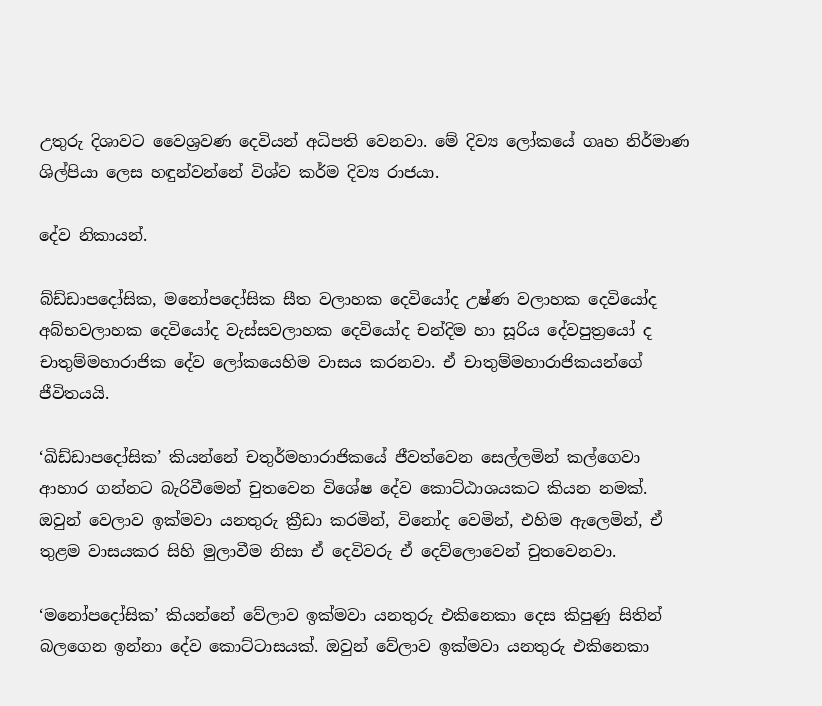උතුරු දිශාවට වෛශ්‍රවණ දෙවියන් අධිපති වෙනවා. මේ දිව්‍ය ලෝකයේ ගෘහ නිර්මාණ ශිල්පියා ලෙස හඳුන්වන්නේ විශ්ව කර්ම දිව්‍ය රාජයා.

දේව නිකායන්.

බ්ඩ්ඩාපදෝසික, මනෝපදෝසික සීත වලාහක දෙවියෝද උෂ්ණ වලාහක දෙවියෝද අබ්භවලාහක දෙවියෝද වැස්සවලාහක දෙවියෝද චන්දිම හා සූරිය දේවපුත්‍රයෝ ද චාතුම්මහාරාජික දේව ලෝකයෙහිම වාසය කරනවා. ඒ චාතුම්මහාරාජිකයන්ගේ ජීවිතයයි.

‘ඛිඩ්ඩාපදෝසික’ කියන්නේ චතුර්මහාරාජිකයේ ජීවත්වෙන සෙල්ලමින් කල්ගෙවා ආහාර ගන්නට බැරිවීමෙන් චුතවෙන විශේෂ දේව කොට්ඨාශයකට කියන නමක්. ඔවුන් වෙලාව ඉක්මවා යනතුරු ක්‍රීඩා කරමින්, විනෝද වෙමින්, එහිම ඇලෙමින්, ඒ තුළම වාසයකර සිහි මුලාවීම නිසා ඒ දෙවිවරු ඒ දෙව්ලොවෙන් චුතවෙනවා.

‘මනෝපදෝසික’ කියන්නේ වේලාව ඉක්මවා යනතුරු එකිනෙකා දෙස කිපුණු සිතින් බලගෙන ඉන්නා දේව කොට්ටාසයක්. ඔවුන් වේලාව ඉක්මවා යනතුරු එකිනෙකා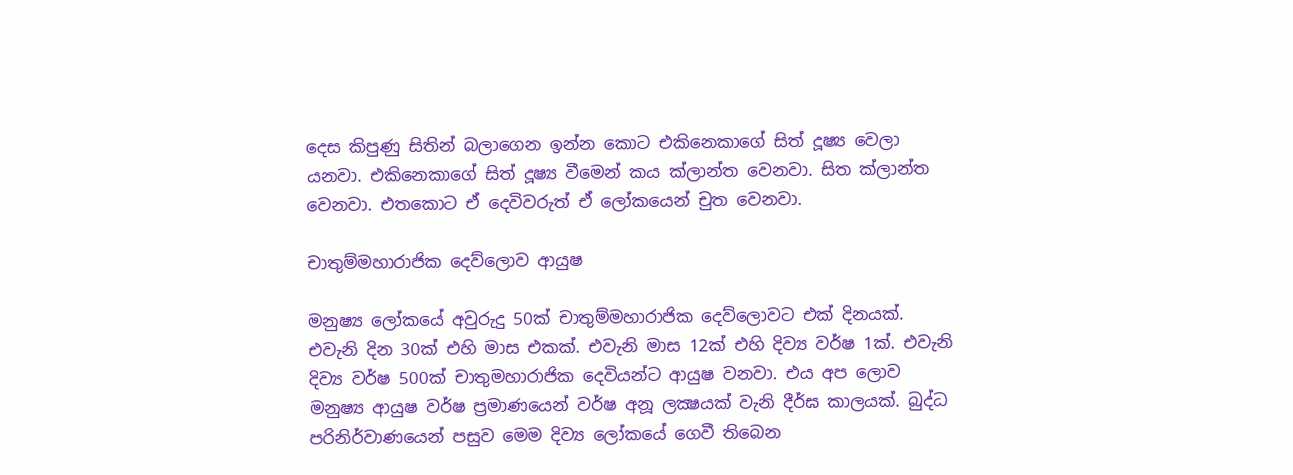දෙස කිපුණු සිතින් බලාගෙන ඉන්න කොට එකිනෙකාගේ සිත් දූෂ්‍ය වෙලා යනවා. එකිනෙකාගේ සිත් දූෂ්‍ය වීමෙන් කය ක්ලාන්ත වෙනවා. සිත ක්ලාන්ත වෙනවා. එතකොට ඒ දෙවිවරුත් ඒ ලෝකයෙන් චුත වෙනවා.

චාතුම්මහාරාජික දෙව්ලොව ආයුෂ

මනුෂ්‍ය ලෝකයේ අවුරුදු 50ක් චාතුම්මහාරාජික දෙව්ලොවට එක් දිනයක්. එවැනි දින 30ක් එහි මාස එකක්. එවැනි මාස 12ක් එහි දිව්‍ය වර්ෂ 1ක්. එවැනි දිව්‍ය වර්ෂ 500ක් චාතුමහාරාජික දෙවියන්ට ආයුෂ වනවා. එය අප ලොව මනුෂ්‍ය ආයුෂ වර්ෂ ප්‍රමාණයෙන් වර්ෂ අනූ ලක්‍ෂයක් වැනි දීර්ඝ කාලයක්. බුද්ධ පරිනිර්වාණයෙන් පසුව මෙම දිව්‍ය ලෝකයේ ගෙවී තිබෙන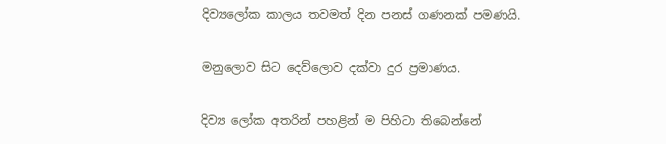දිව්‍යලෝක කාලය තවමත් දින පනස් ගණනක් පමණයි.

මනුලොව සිට දෙව්ලොව දක්වා දුර ප්‍රමාණය.

දිව්‍ය ලෝක අතරින් පහළින් ම පිහිටා තිබෙන්නේ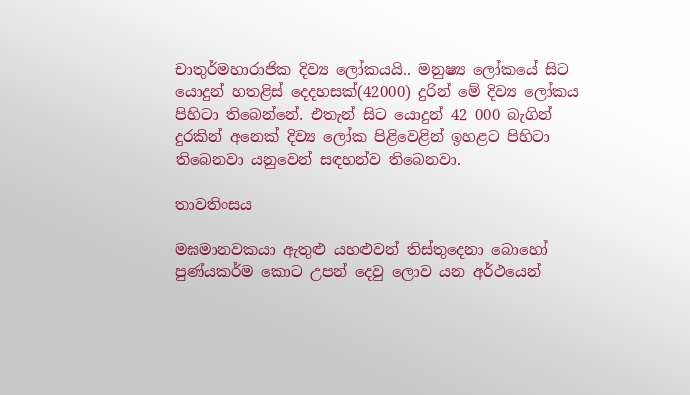චාතුර්මහාරාජික දිව්‍ය ලෝකයයි.. මනුෂ්‍ය ලෝකයේ සිට යොදුන් හතළිස් දෙදහසක්(42000) දුරින් මේ දිව්‍ය ලෝකය පිහිටා තිබෙන්නේ. එතැන් සිට යොදුන් 42 000 බැගින් දුරකින් අනෙක් දිව්‍ය ලෝක පිළිවෙළින් ඉහළට පිහිටා තිබෙනවා යනුවෙන් සඳහන්ව තිබෙනවා.

තාවතිංසය

මඝමානවකයා ඇතුළු යහළුවන් තිස්තුදෙනා බොහෝ පුණ්යකර්ම කොට උපන් දෙවු ලොව යන අර්ථයෙන්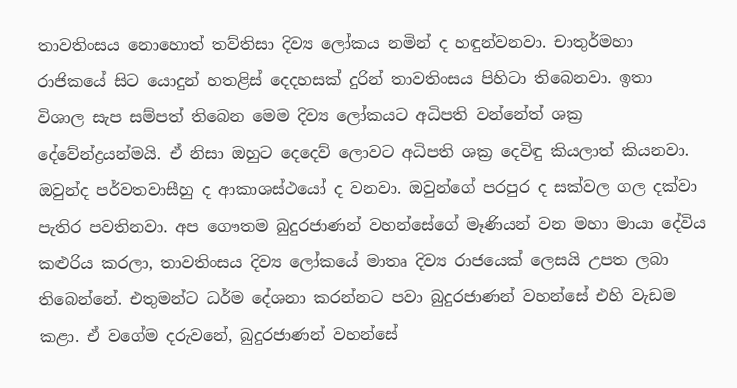තාවතිංසය නොහොත් තව්තිසා දිව්‍ය ලෝකය නමින් ද හඳුන්වනවා. චාතුර්මහා රාජිකයේ සිට යොදුන් හතළිස් දෙදහසක් දුරින් තාවතිංසය පිහිටා තිබෙනවා. ඉතා විශාල සැප සම්පත් තිබෙන මෙම දිව්‍ය ලෝකයට අධිපති වන්නේත් ශක්‍ර දේවේන්ද්‍රයන්මයි. ඒ නිසා ඔහුට දෙදෙව් ලොවට අධිපති ශක්‍ර දෙවිඳු කියලාත් කියනවා. ඔවුන්ද පර්වතවාසීහු ද ආකාශස්ථයෝ ද වනවා. ඔවුන්ගේ පරපුර ද සක්වල ගල දක්වා පැතිර පවතිනවා. අප ගෞතම බුදුරජාණන් වහන්සේගේ මෑණියන් වන මහා මායා දේවිය කළුරිය කරලා, තාවතිංසය දිව්‍ය ලෝකයේ මාතෘ දිව්‍ය රාජයෙක් ලෙසයි උපත ලබා තිබෙන්නේ. එතුමන්ට ධර්ම දේශනා කරන්නට පවා බුදුරජාණන් වහන්සේ එහි වැඩම කළා. ඒ වගේම දරුවනේ, බුදුරජාණන් වහන්සේ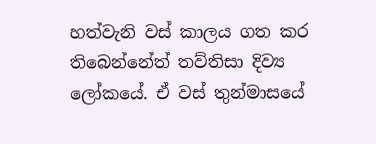හත්වැනි වස් කාලය ගත කර තිබෙන්නේත් තව්තිසා දිව්‍ය ලෝකයේ. ඒ වස් තුන්මාසයේ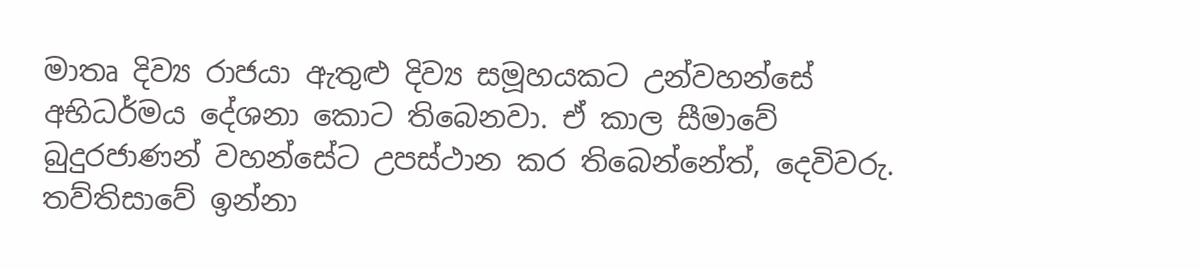මාතෘ දිව්‍ය රාජයා ඇතුළු දිව්‍ය සමූහයකට උන්වහන්සේ අභිධර්මය දේශනා කොට තිබෙනවා. ඒ කාල සීමාවේ බුදුරජාණන් වහන්සේට උපස්ථාන කර තිබෙන්නේත්, දෙවිවරු. තව්තිසාවේ ඉන්නා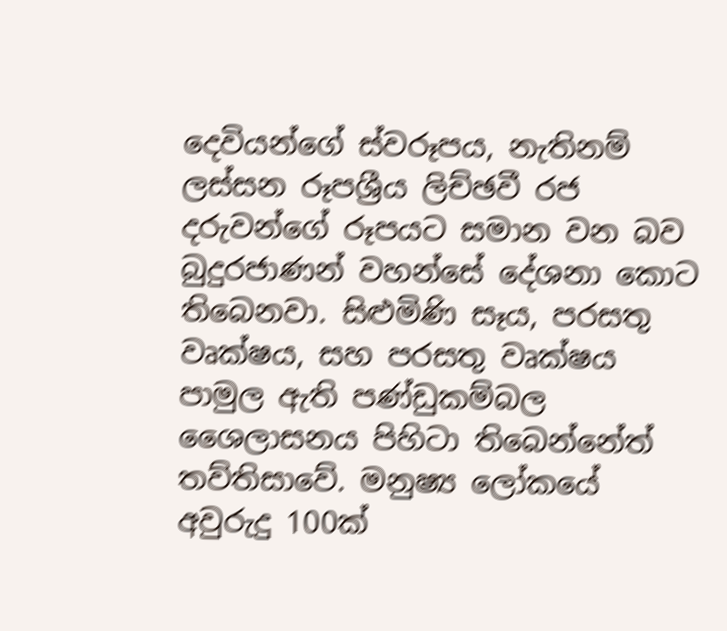දෙවියන්ගේ ස්වරූපය, නැතිනම් ලස්සන රූපශ්‍රීය ලිච්ඡවී රජ දරුවන්ගේ රූපයට සමාන වන බව බුදුරජාණන් වහන්සේ දේශනා කොට තිබෙනවා. සිළුමිණි සෑය, පරසතු වෘක්ෂය, සහ පරසතු වෘක්ෂය පාමුල ඇති පණ්ඩුකම්බල ශෛලාසනය පිහිටා තිබෙන්නේත් තව්තිසාවේ. මනුෂ්‍ය ලෝකයේ අවුරුදු 100ක්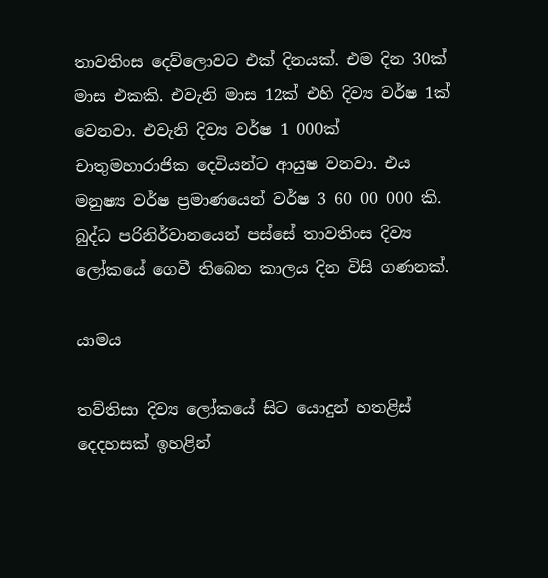තාවතිංස දෙව්ලොවට එක් දිනයක්. එම දින 30ක් මාස එකකි. එවැනි මාස 12ක් එහි දිව්‍ය වර්ෂ 1ක් වෙනවා. එවැනි දිව්‍ය වර්ෂ 1 000ක් චාතුමහාරාජික දෙවියන්ට ආයුෂ වනවා. එය මනුෂ්‍ය වර්ෂ ප්‍රමාණයෙන් වර්ෂ 3 60 00 000 කි. බුද්ධ පරිනිර්වානයෙන් පස්සේ තාවතිංස දිව්‍ය ලෝකයේ ගෙවී තිබෙන කාලය දින විසි ගණනක්.

යාමය

තව්තිසා දිව්‍ය ලෝකයේ සිට යොදුන් හතළිස් දෙදහසක් ඉහළින්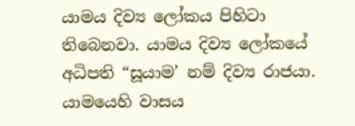යාමය දිව්‍ය ලෝකය පිහිටා තිබෙනවා. යාමය දිව්‍ය ලෝකයේ අධිපති “සූයාම’ නම් දිව්‍ය රාජයා. යාමයෙහි වාසය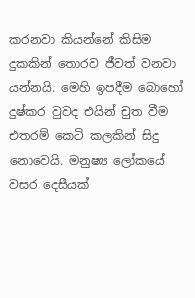කරනවා කියන්නේ කිසිම දුකකින් තොරව ජීවත් වනවා යන්නයි. මෙහි ඉපදීම බොහෝ දුෂ්කර වුවද එයින් චුත වීම එතරම් කෙටි කලකින් සිදු නොවෙයි. මනුෂ්‍ය ලෝකයේ වසර දෙසීයක්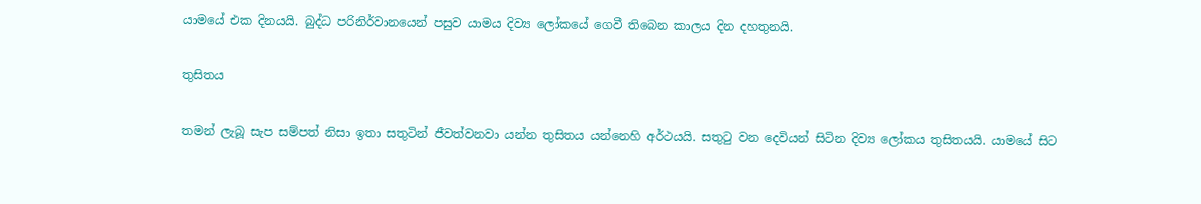යාමයේ එක දිනයයි. බුද්ධ පරිනිර්වානයෙන් පසුව යාමය දිව්‍ය ලෝකයේ ගෙවී තිබෙන කාලය දින දහතුනයි.

තුසිතය

තමන් ලැබූ සැප සම්පත් නිසා ඉතා සතුටින් ජීවත්වනවා යන්න තුසිතය යන්නෙහි අර්ථයයි. සතුටු වන දෙවියන් සිටින දිව්‍ය ලෝකය තුසිතයයි. යාමයේ සිට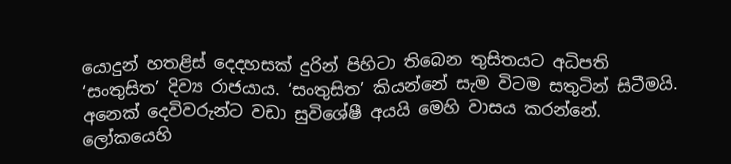යොදුන් හතළිස් දෙදහසක් දුරින් පිහිටා තිබෙන තුසිතයට අධිපති ‘සංතුසිත’ දිව්‍ය රාජයාය. ‘සංතුසිත’ කියන්නේ සැම විටම සතුටින් සිටීමයි. අනෙක් දෙවිවරුන්ට වඩා සුවිශේෂී අයයි මෙහි වාසය කරන්නේ. ලෝකයෙහි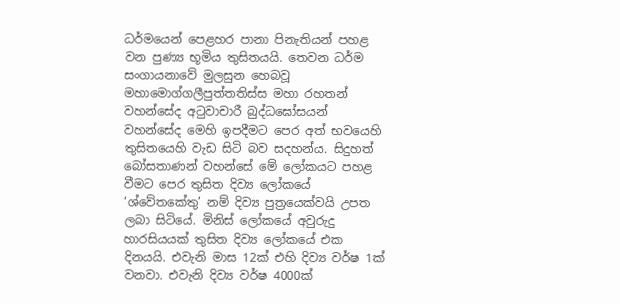ධර්මයෙන් පෙළහර පානා පිනැතියන් පහළ වන පුණ්‍ය භූමිය තුසිතයයි. තෙවන ධර්ම සංගායනාවේ මුලසුන හෙබවූ මහාමොග්ගලීපුත්තතිස්ස මහා රහතන් වහන්සේද අටුවාචාරී බුද්ධඝෝසයන් වහන්සේද මෙහි ඉපදීමට පෙර අත් භවයෙහි තුසිතයෙහි වැඩ සිටි බව සදහන්ය. සිදුහත් බෝසතාණන් වහන්සේ මේ ලෝකයට පහළ වීමට පෙර තුසිත දිව්‍ය ලෝකයේ ‘ශ්වේතකේතු’ නම් දිව්‍ය පුත්‍රයෙක්වයි උපත ලබා සිටියේ. මිනිස් ලෝකයේ අවුරුදු හාරසියයක් තුසිත දිව්‍ය ලෝකයේ එක දිනයයි. එවැනි මාස 12ක් එහි දිව්‍ය වර්ෂ 1ක් වනවා. එවැනි දිව්‍ය වර්ෂ 4000ක්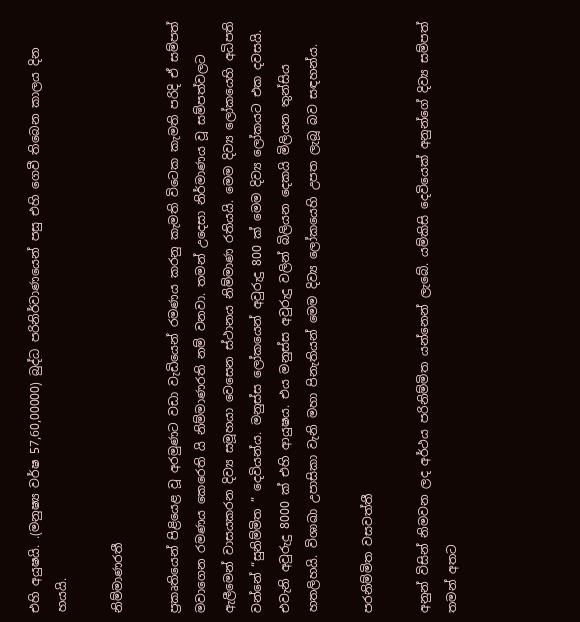එහි අයුෂයි. .(මනුෂ්‍ය වර්ෂ 57,60,00000) බුද්ධ පරිනිර්වාණයෙන් පසු එහි ගෙවී තිබෙන කාලය දින හයයි.

නිම්මාණරතී

ප්‍රකෘතියෙන් පිළියෙළ වූ අරමුණට වඩා වැඩියෙන් රමණය කරනු කැමති විටෙක කැමති පරිදි ඒ සම්පත් මවාගෙන රමණය කෙරෙති යි නිම්මාණරති නම් වනවා. තමන් උදෙසා නිර්මාණය වූ සම්පත්වලට ඇලීමෙන් වාසයකරන දිව්‍ය සමූහයා වෙසෙන ස්‌ථානය නිම්මාණ රතියයි. මෙම දිව්‍ය ලෝකයෙහි අධිපති වන්නේ “සුනිම්මිත ” දෙවියන්ය. මනුස්ස ලෝකයෙන් අවුරුදු 800 ක් මෙම දිව්‍ය ලෝකයට එක දවසයි. එවැනි අවුරුදු 8000 ක් එහි ආයුෂය. එය මනුස්ස අවුරුදු වලින් බිලියන දෙකයි මිලියන තුන්සිය හතලිහයි. විශාඛා උපාසිකා වැනි මහා පිනැතියන් මෙම දිව්‍ය ලෝකයෙහි උපත ලැබූ බව සඳහන්ය.

පරනිම්මිත වසවත්තී

අනුන් විසින් නිමවන ලද අර්ථය පරිනිම්මිත යන්නෙන් ලැබේ. යම්කිසි දෙවියෙක්‌ අනුන්ගේ දිව්‍ය සම්පත් තමන් අතට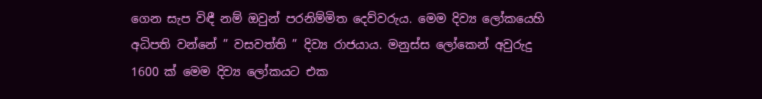ගෙන සැප විඳී නම් ඔවුන් පරනිම්මිත දෙව්වරුය. මෙම දිව්‍ය ලෝකයෙහි අධිපති වන්නේ ” වසවත්ති ” දිව්‍ය රාජයාය. මනුස්ස ලෝකෙන් අවුරුදු 1600 ක් මෙම දිව්‍ය ලෝකයට එක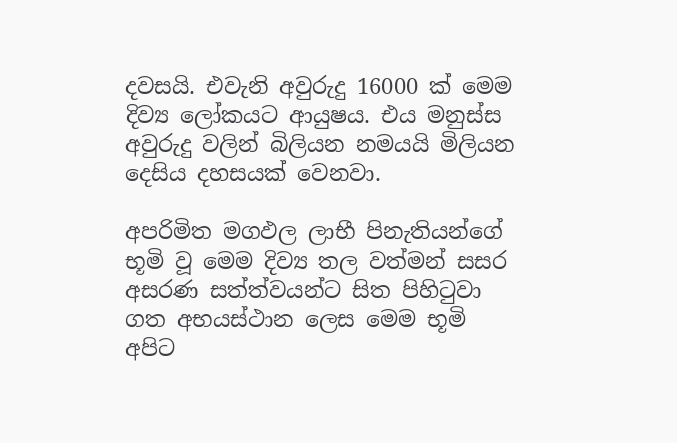දවසයි. එවැනි අවුරුදු 16000 ක් මෙම දිව්‍ය ලෝකයට ආයුෂය. එය මනුස්ස අවුරුදු වලින් බිලියන නමයයි මිලියන දෙසිය දහසයක් වෙනවා.

අපරිමිත මගඵල ලාභී පිනැතියන්ගේ භූමි වූ මෙම දිව්‍ය තල වත්මන් සසර අසරණ සත්ත්වයන්ට සිත පිහිටුවා ගත අභයස්ථාන ලෙස මෙම භූමි අපිට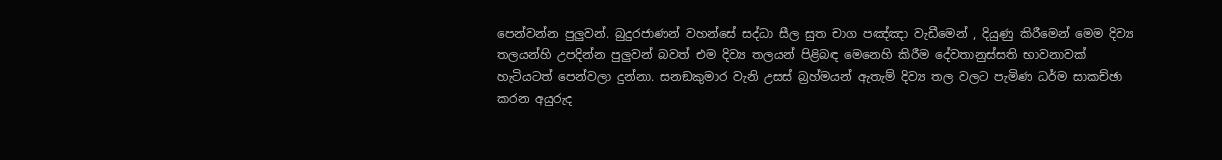පෙන්වන්න පුලුවන්. බුදුරජාණන් වහන්සේ සද්ධා සීල සුත චාග පඤ්ඤා වැඩීමෙන් , දියුණු කිරීමෙන් මෙම දිව්‍ය තලයන්හි උපදින්න පුලුවන් බවත් එම දිව්‍ය තලයන් පිළිබඳ මෙනෙහි කිරීම දේවතානුස්සති භාවනාවක් හැටියටත් පෙන්වලා දුන්නා. සනඞකුමාර වැනි උසස් බ්‍රහ්මයන් ඇතැම් දිව්‍ය තල වලට පැමිණ ධර්ම සාකච්ඡා කරන අයුරුද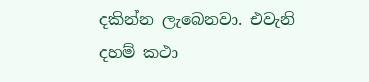දකින්න ලැබෙනවා. එවැනි දහම් කථා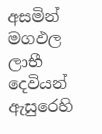අසමින් මගඵල ලාභී දෙවියන් ඇසුරෙහි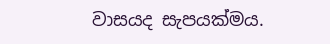වාසයද සැපයක්මය.